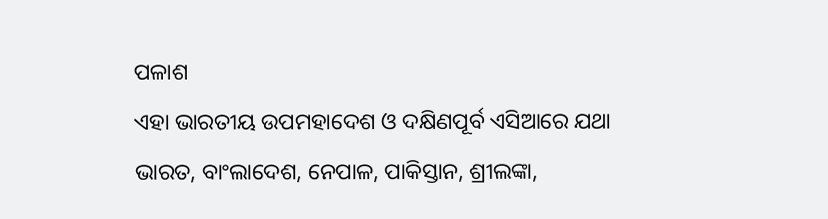ପଳାଶ
ଏହା ଭାରତୀୟ ଉପମହାଦେଶ ଓ ଦକ୍ଷିଣପୂର୍ବ ଏସିଆରେ ଯଥା ଭାରତ, ବାଂଲାଦେଶ, ନେପାଳ, ପାକିସ୍ତାନ, ଶ୍ରୀଲଙ୍କା,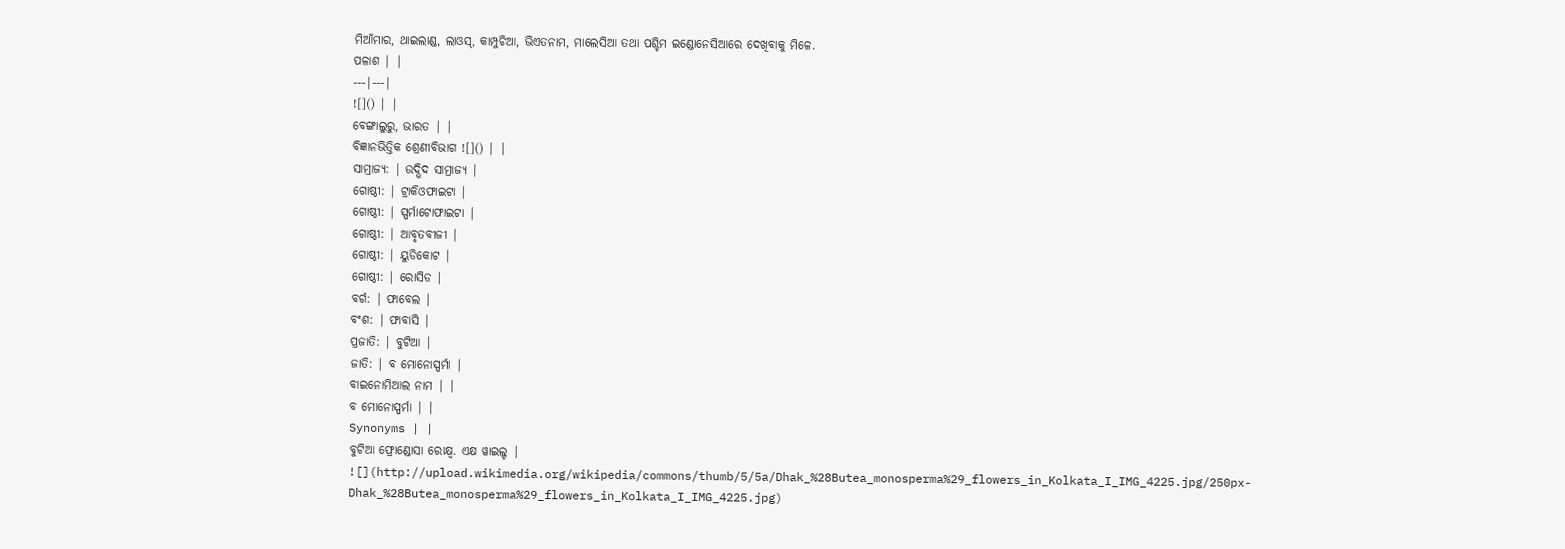ମିଆଁମାର, ଥାଇଲାଣ୍ଡ, ଲାଓସ୍, କାମ୍ପୁଚିଆ, ଭିଏତନାମ, ମାଲେସିଆ ତଥା ପଶ୍ଚିମ ଇଣ୍ଡୋନେସିଆରେ ଦେଖିବାକୁ ମିଳେ.
ପଳାଶ | |
---|---|
![]() | |
ବେଙ୍ଗାଲୁରୁ, ଭାରତ | |
ବିଜ୍ଞାନଭିତ୍ତିକ ଶ୍ରେଣୀବିଭାଗ ![]() | |
ସାମ୍ରାଜ୍ୟ: | ଉଦ୍ଭିଦ ସାମ୍ରାଜ୍ୟ |
ଗୋଷ୍ଠୀ: | ଟ୍ରାକିଓଫାଇଟା |
ଗୋଷ୍ଠୀ: | ସ୍ପର୍ମାଟୋଫାଇଟା |
ଗୋଷ୍ଠୀ: | ଆବୃତବୀଜୀ |
ଗୋଷ୍ଠୀ: | ୟୁଡିକୋଟ |
ଗୋଷ୍ଠୀ: | ରୋସିଡ |
ବର୍ଗ: | ଫାବେଲ |
ବଂଶ: | ଫାବାସି |
ପ୍ରଜାତି: | ବୁଟିଆ |
ଜାତି: | ବ ମୋନୋସ୍ପର୍ମା |
ବାଇନୋମିଆଲ ନାମ | |
ବ ମୋନୋସ୍ପର୍ମା | |
Synonyms | |
ବୁଟିଆ ଫ୍ରୋଣ୍ଡୋସା ରୋକ୍ଷ୍ୱ. ଏକ୍ଷ ୱାଇଲ୍ଡ |
![](http://upload.wikimedia.org/wikipedia/commons/thumb/5/5a/Dhak_%28Butea_monosperma%29_flowers_in_Kolkata_I_IMG_4225.jpg/250px-Dhak_%28Butea_monosperma%29_flowers_in_Kolkata_I_IMG_4225.jpg)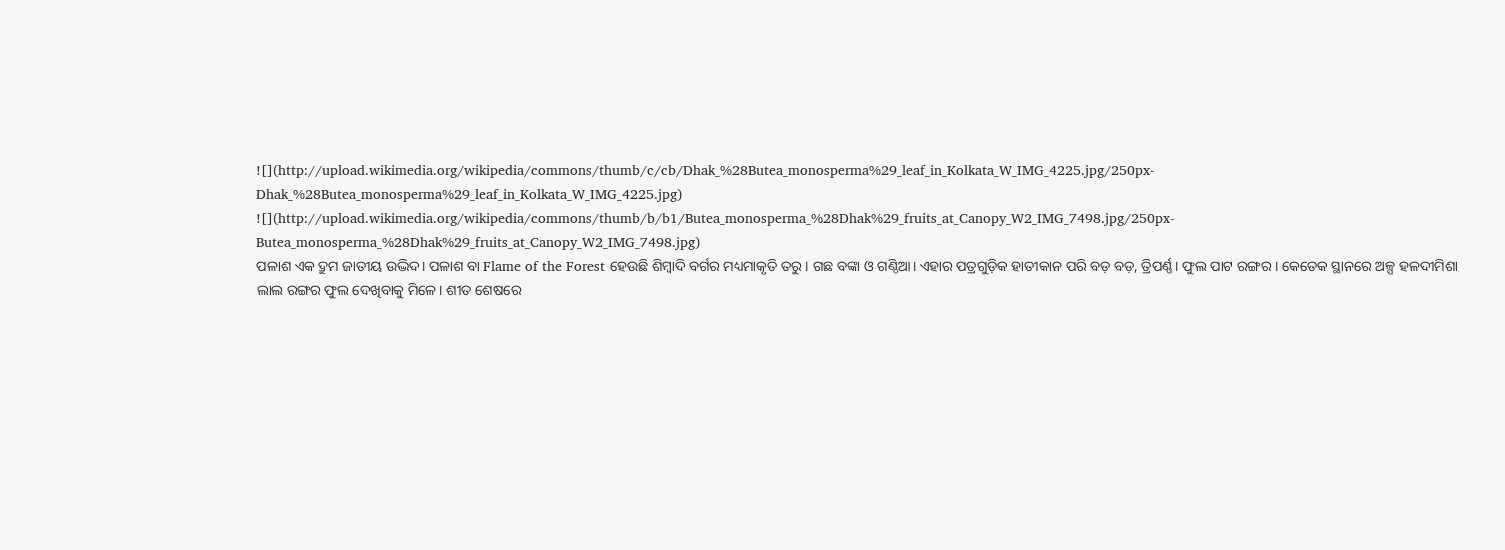![](http://upload.wikimedia.org/wikipedia/commons/thumb/c/cb/Dhak_%28Butea_monosperma%29_leaf_in_Kolkata_W_IMG_4225.jpg/250px-Dhak_%28Butea_monosperma%29_leaf_in_Kolkata_W_IMG_4225.jpg)
![](http://upload.wikimedia.org/wikipedia/commons/thumb/b/b1/Butea_monosperma_%28Dhak%29_fruits_at_Canopy_W2_IMG_7498.jpg/250px-Butea_monosperma_%28Dhak%29_fruits_at_Canopy_W2_IMG_7498.jpg)
ପଳାଶ ଏକ ଦ୍ରୁମ ଜାତୀୟ ଉଦ୍ଭିଦ। ପଳାଶ ବା Flame of the Forest ହେଉଛି ଶିମ୍ବାଦି ବର୍ଗର ମଧ୍ୟମାକୃତି ତରୁ। ଗଛ ବଙ୍କା ଓ ଗଣ୍ଠିଆ। ଏହାର ପତ୍ରଗୁଡ଼ିକ ହାତୀକାନ ପରି ବଡ଼ ବଡ଼, ତ୍ରିପର୍ଣ୍ଣ। ଫୁଲ ପାଟ ରଙ୍ଗର । କେତେକ ସ୍ଥାନରେ ଅଳ୍ପ ହଳଦୀମିଶା ଲାଲ ରଙ୍ଗର ଫୁଲ ଦେଖିବାକୁ ମିଳେ। ଶୀତ ଶେଷରେ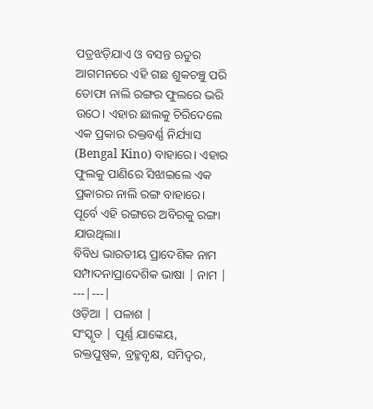ପତ୍ରଝଡ଼ିଯାଏ ଓ ବସନ୍ତ ଋତୁର ଆଗମନରେ ଏହି ଗଛ ଶୁକଚଞ୍ଚୁ ପରି ତୋଫା ନାଲି ରଙ୍ଗର ଫୁଲରେ ଭରି ଉଠେ। ଏହାର ଛାଲକୁ ଚିରିଦେଲେ ଏକ ପ୍ରକାର ରକ୍ତବର୍ଣ୍ଣ ନିର୍ଯ୍ୟାସ (Bengal Kino) ବାହାରେ। ଏହାର ଫୁଲକୁ ପାଣିରେ ସିଝାଇଲେ ଏକ ପ୍ରକାରର ନାଲି ରଙ୍ଗ ବାହାରେ। ପୂର୍ବେ ଏହି ରଙ୍ଗରେ ଅବିରକୁ ରଙ୍ଗା ଯାଉଥିଲା।
ବିବିଧ ଭାରତୀୟ ପ୍ରାଦେଶିକ ନାମ
ସମ୍ପାଦନାପ୍ରାଦେଶିକ ଭାଷା | ନାମ |
---|---|
ଓଡ଼ିଆ | ପଳାଶ |
ସଂସ୍କୃତ | ପୂର୍ଣ୍ଣ ଯାଙ୍କେୟ, ରକ୍ତପୁଷ୍ପକ, ବ୍ରହ୍ମବୃକ୍ଷ, ସମିଦ୍ବର,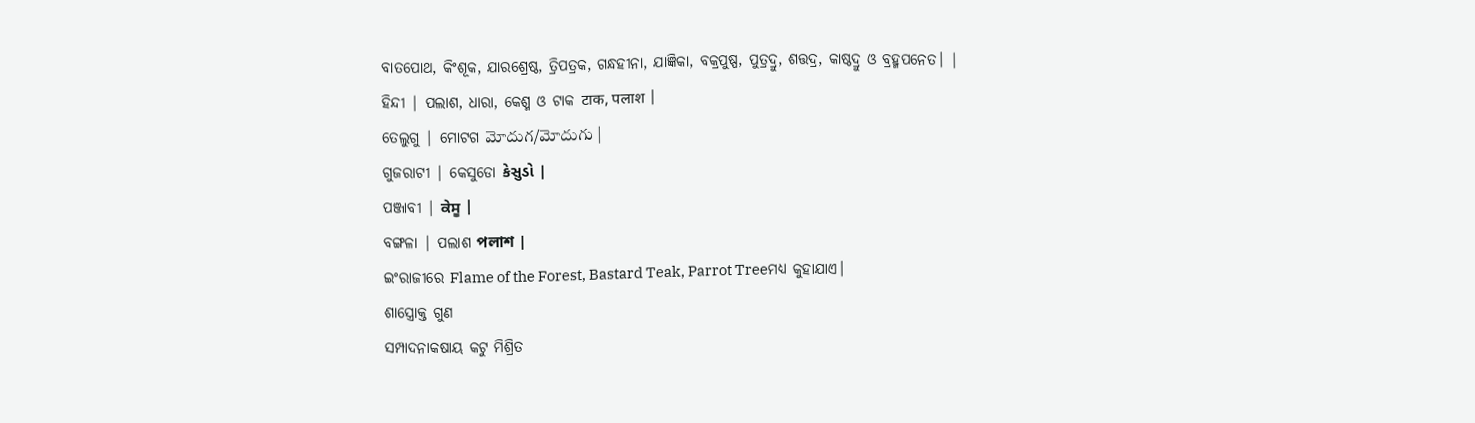ବାତପୋଥ, କିଂଶୂକ, ଯାରଶ୍ରେଷ୍ଠ, ତ୍ରିପତ୍ରକ, ଗନ୍ଧହୀନା, ଯାଜ୍ଞିକା, ବକ୍ରପୁଷ୍ପ, ପୁତ୍ରଦ୍ରୁ, ଶତ୍ତଦ୍ର, କାଷ୍ଠଦ୍ରୁ ଓ ବ୍ରହ୍ମପନେତ। |
ହିନ୍ଦୀ | ପଲାଶ, ଧାରା, କେଶ୍ମ ଓ ଟାକ टाक, पलाश |
ତେଲୁଗୁ | ମୋଟଗ మోదుగ/మోదుగు |
ଗୁଜରାଟୀ | କେସୁଡୋ કેસુડો |
ପଞ୍ଜାବୀ | ਕੇਸੂ |
ବଙ୍ଗଳା | ପଲାଶ পলাশ |
ଇଂରାଜୀରେ Flame of the Forest, Bastard Teak, Parrot Treeମଧ୍ୟ କୁହାଯାଏ।
ଶାସ୍ତ୍ରୋକ୍ତ ଗୁଣ
ସମ୍ପାଦନାକଷାୟ କଟୁ ମିଶ୍ରିତ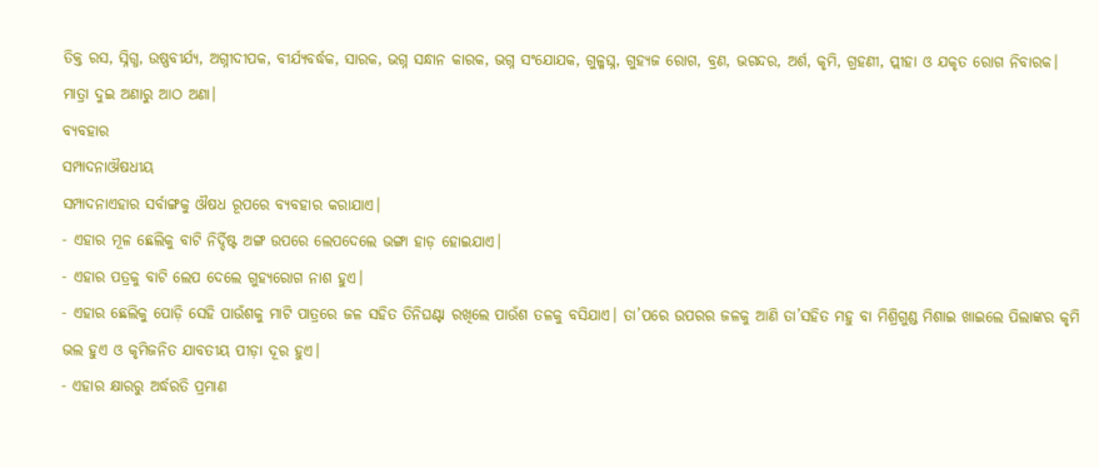ତିକ୍ତ ରସ, ସ୍ନିଗ୍ଧ, ଉଷ୍ଣବୀର୍ଯ୍ୟ, ଅଗ୍ନୀଦୀପକ, ବୀର୍ଯ୍ୟବର୍ଦ୍ଧକ, ସାରକ, ଭଗ୍ନ ସନ୍ଧାନ କାରକ, ଭଗ୍ନ ସଂଯୋଯକ, ଗୁଳ୍ମଘ୍ନ, ଗୁହ୍ୟଜ ରୋଗ, ବ୍ରଣ, ଭଗନ୍ଦର, ଅର୍ଶ, କୃମି, ଗ୍ରହଣୀ, ପ୍ଲୀହା ଓ ଯକୃତ ରୋଗ ନିବାରକ। ମାତ୍ରା ଦୁଇ ଅଣାରୁ ଆଠ ଅଣା।
ବ୍ୟବହାର
ସମ୍ପାଦନାଔଷଧୀୟ
ସମ୍ପାଦନାଏହାର ସର୍ବାଙ୍ଗକୁ ଔଷଧ ରୂପରେ ବ୍ୟବହାର କରାଯାଏ।
- ଏହାର ମୂଳ ଛେଲିକୁ ବାଟି ନିର୍ଦ୍ଦିଷ୍ଟ ଅଙ୍ଗ ଉପରେ ଲେପଦେଲେ ଭଙ୍ଗା ହାଡ଼ ହୋଇଯାଏ।
- ଏହାର ପତ୍ରକୁ ବାଟି ଲେପ ଦେଲେ ଗୁହ୍ୟରୋଗ ନାଶ ହୁଏ।
- ଏହାର ଛେଲିକୁ ପୋଡ଼ି ସେହି ପାଉଁଶକୁ ମାଟି ପାତ୍ରରେ ଜଳ ସହିତ ତିନିଘଣ୍ଟା ରଖିଲେ ପାଉଁଶ ତଳକୁ ବସିଯାଏ। ତା’ପରେ ଉପରର ଜଳକୁ ଆଣି ତା’ସହିତ ମହୁ ବା ମିଶ୍ରିଗୁଣ୍ଡ ମିଶାଇ ଖାଇଲେ ପିଲାଙ୍କର କୃମି ଭଲ ହୁଏ ଓ କୃମିଜନିତ ଯାବତୀୟ ପୀଡ଼ା ଦୂର ହୁଏ।
- ଏହାର କ୍ଷାରରୁ ଅର୍ଦ୍ଧରତି ପ୍ରମାଣ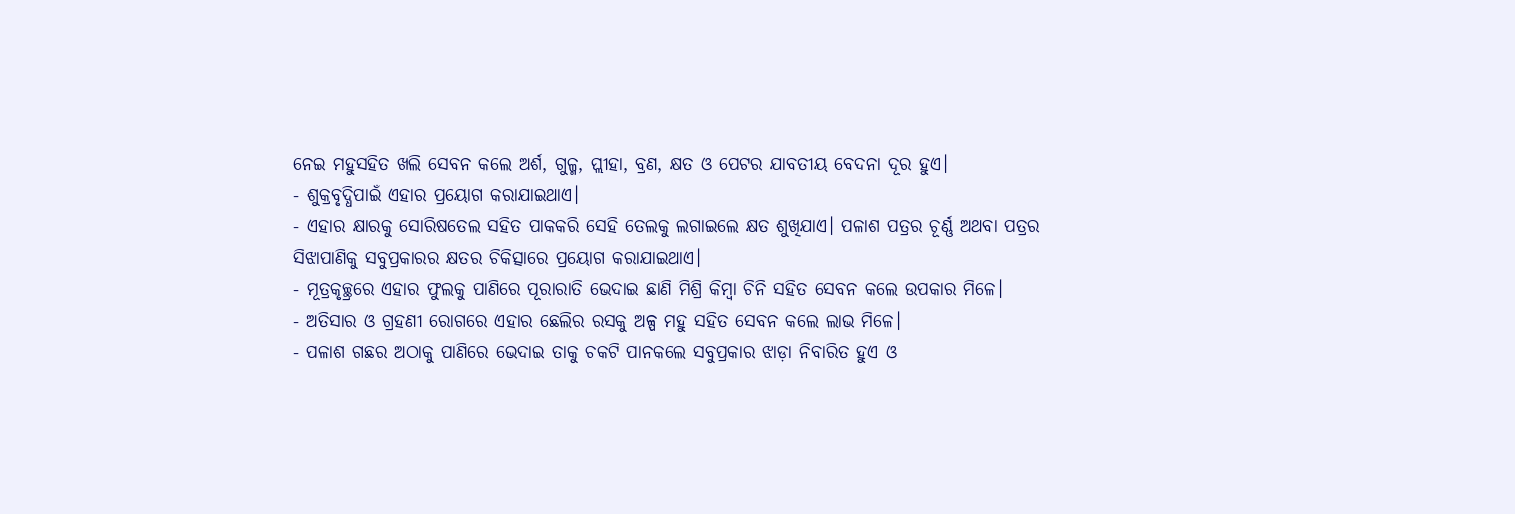ନେଇ ମହୁସହିତ ଖଲି ସେବନ କଲେ ଅର୍ଶ, ଗୁଳ୍ମ, ପ୍ଲୀହା, ବ୍ରଣ, କ୍ଷତ ଓ ପେଟର ଯାବତୀୟ ବେଦନା ଦୂର ହୁଏ।
- ଶୁକ୍ରବୃଦ୍ଧିପାଇଁ ଏହାର ପ୍ରୟୋଗ କରାଯାଇଥାଏ।
- ଏହାର କ୍ଷାରକୁ ସୋରିଷତେଲ ସହିତ ପାକକରି ସେହି ତେଲକୁ ଲଗାଇଲେ କ୍ଷତ ଶୁଖିଯାଏ। ପଳାଶ ପତ୍ରର ଚୂର୍ଣ୍ଣ ଅଥବା ପତ୍ରର ସିଝାପାଣିକୁ ସବୁପ୍ରକାରର କ୍ଷତର ଚିକିତ୍ସାରେ ପ୍ରୟୋଗ କରାଯାଇଥାଏ।
- ମୂତ୍ରକୃଚ୍ଛ୍ରରେ ଏହାର ଫୁଲକୁ ପାଣିରେ ପୂରାରାତି ଭେଦାଇ ଛାଣି ମିଶ୍ରି କିମ୍ବା ଚିନି ସହିତ ସେବନ କଲେ ଉପକାର ମିଳେ।
- ଅତିସାର ଓ ଗ୍ରହଣୀ ରୋଗରେ ଏହାର ଛେଲିର ରସକୁ ଅଳ୍ପ ମହୁ ସହିତ ସେବନ କଲେ ଲାଭ ମିଳେ।
- ପଳାଶ ଗଛର ଅଠାକୁ ପାଣିରେ ଭେଦାଇ ତାକୁ ଚକଟି ପାନକଲେ ସବୁପ୍ରକାର ଝାଡ଼ା ନିବାରିତ ହୁଏ ଓ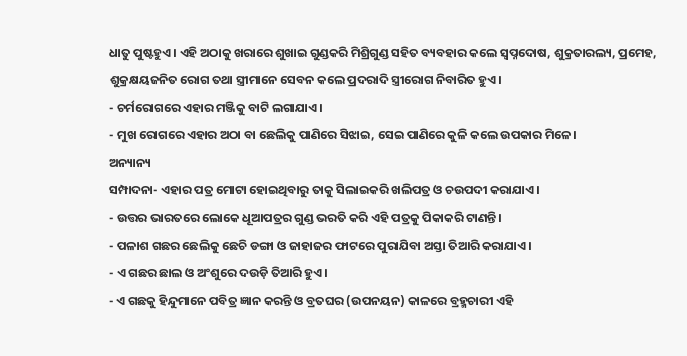ଧାତୁ ପୁଷ୍ଟହୁଏ। ଏହି ଅଠାକୁ ଖରାରେ ଶୁଖାଇ ଗୁଣ୍ଡକରି ମିଶ୍ରିଗୁଣ୍ଡ ସହିତ ବ୍ୟବହାର କଲେ ସ୍ୱପ୍ନଦୋଷ, ଶୁକ୍ରତାରଲ୍ୟ, ପ୍ରମେହ, ଶୁକ୍ରକ୍ଷୟଜନିତ ରୋଗ ତଥା ସ୍ତ୍ରୀମାନେ ସେବନ କଲେ ପ୍ରଦରାଦି ସ୍ତ୍ରୀରୋଗ ନିବାରିତ ହୁଏ।
- ଚର୍ମରୋଗରେ ଏହାର ମଞ୍ଜିକୁ ବାଟି ଲଗାଯାଏ।
- ମୁଖ ରୋଗରେ ଏହାର ଅଠା ବା ଛେଲିକୁ ପାଣିରେ ସିଝାଇ, ସେଇ ପାଣିରେ କୁଳି କଲେ ଉପକାର ମିଳେ।
ଅନ୍ୟାନ୍ୟ
ସମ୍ପାଦନା- ଏହାର ପତ୍ର ମୋଟା ହୋଇଥିବାରୁ ତାକୁ ସିଲାଇକରି ଖଲିପତ୍ର ଓ ଚଉପଦୀ କରାଯାଏ।
- ଉତ୍ତର ଭାରତରେ ଲୋକେ ଧୂଆପତ୍ରର ଗୁଣ୍ଡ ଭରତି କରି ଏହି ପତ୍ରକୁ ପିକାକରି ଟାଣନ୍ତି।
- ପଳାଶ ଗଛର ଛେଲିକୁ ଛେଚି ଡଙ୍ଗା ଓ ଜାହାଜର ଫାଟରେ ପୁରାଯିବା ଅସ୍ତା ତିଆରି କରାଯାଏ।
- ଏ ଗଛର ଛାଲ ଓ ଅଂଶୁରେ ଦଉଡ଼ି ତିଆରି ହୁଏ।
- ଏ ଗଛକୁ ହିନ୍ଦୁମାନେ ପବିତ୍ର ଜ୍ଞାନ କରନ୍ତି ଓ ବ୍ରତଘର (ଉପନୟନ) କାଳରେ ବ୍ରହ୍ମଚାରୀ ଏହି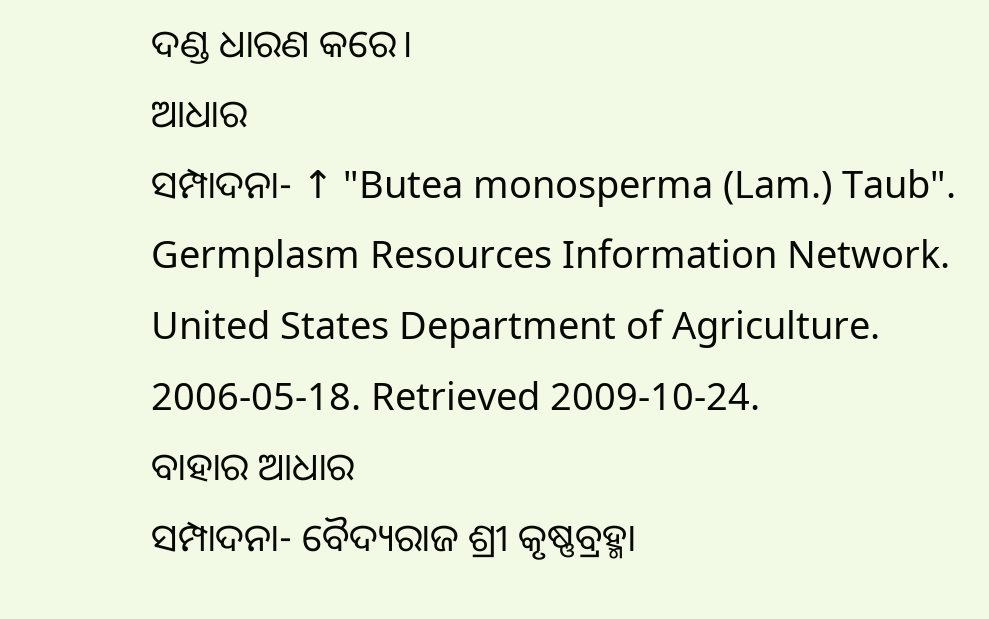ଦଣ୍ଡ ଧାରଣ କରେ।
ଆଧାର
ସମ୍ପାଦନା- ↑ "Butea monosperma (Lam.) Taub". Germplasm Resources Information Network. United States Department of Agriculture. 2006-05-18. Retrieved 2009-10-24.
ବାହାର ଆଧାର
ସମ୍ପାଦନା- ବୈଦ୍ୟରାଜ ଶ୍ରୀ କୃଷ୍ଣବ୍ରହ୍ମା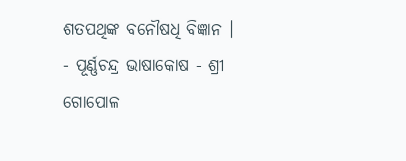ଶତପଥିଙ୍କ ବନୌଷଧି ବିଜ୍ଞାନ ।
- ପୂର୍ଣ୍ଣଚନ୍ଦ୍ର ଭାଷାକୋଷ - ଶ୍ରୀ ଗୋପୋଳ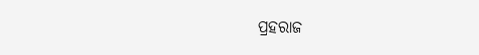ପ୍ରହରାଜ